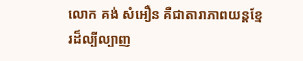លោក គង់ សំអឿន គឺជាតារាភាពយន្តខ្មែរដ៏ល្បីល្បាញ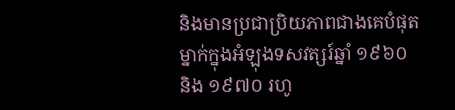និងមានប្រជាប្រិយភាពជាងគេបំផុតម្នាក់ក្នុងអំឡុងទសវត្សរ៍ឆ្នាំ ១៩៦០ និង ១៩៧០ រហូ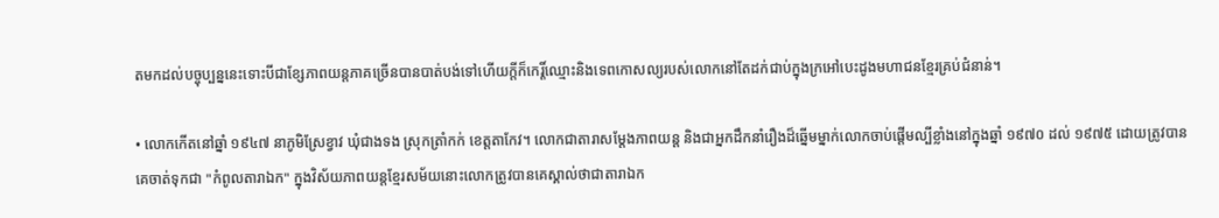តមកដល់បច្ចុប្បន្ននេះទោះបីជាខ្សែភាពយន្តភាគច្រើនបានបាត់បង់ទៅហើយក្តីក៏កេរ្តិ៍ឈ្មោះនិងទេពកោសល្យរបស់លោកនៅតែដក់ជាប់ក្នុងក្រអៅបេះដូងមហាជនខ្មែរគ្រប់ជំនាន់។

• លោកកើតនៅឆ្នាំ ១៩៤៧ នាភូមិស្រែខ្វាវ ឃុំជាងទង ស្រុកត្រាំកក់ ខេត្តតាកែវ។ លោកជាតារាសម្តែងភាពយន្ត និងជាអ្នកដឹកនាំរឿងដ៏ឆ្នើមម្នាក់លោកចាប់ផ្តើមល្បីខ្លាំងនៅក្នុងឆ្នាំ ១៩៧០ ដល់ ១៩៧៥ ដោយត្រូវបានគេចាត់ទុកជា "កំពូលតារាឯក" ក្នុងវិស័យភាពយន្តខ្មែរសម័យនោះលោកត្រូវបានគេស្គាល់ថាជាតារាឯក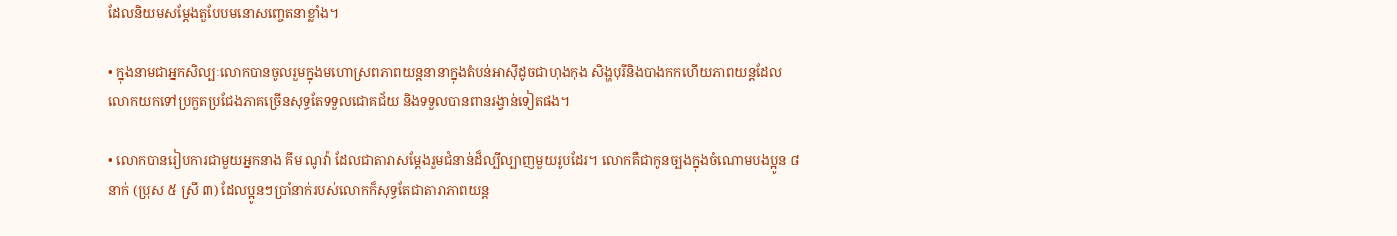ដែលនិយមសម្តែងតួបែបមនោសញ្ចេតនាខ្លាំង។

• ក្នុងនាមជាអ្នកសិល្បៈលោកបានចូលរួមក្នុងមហោស្រពភាពយន្តនានាក្នុងតំបន់អាស៊ីដូចជាហុងកុង សិង្ហបុរីនិងបាងកកហើយភាពយន្តដែលលោកយកទៅប្រកួតប្រជែងភាគច្រើនសុទ្ធតែទទួលជោគជ័យ និងទទួលបានពានរង្វាន់ទៀតផង។

• លោកបានរៀបការជាមួយអ្នកនាង គីម ណូវ៉ា ដែលជាតារាសម្តែងរួមជំនាន់ដ៏ល្បីល្បាញមួយរូបដែរ។ លោកគឺជាកូនច្បងក្នុងចំណោមបងប្អូន ៨ នាក់ (ប្រុស ៥ ស្រី ៣) ដែលប្អូនៗប្រាំនាក់របស់លោកក៏សុទ្ធតែជាតារាភាពយន្ត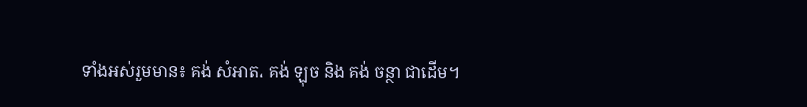ទាំងអស់រួមមាន៖ គង់ សំអាត، គង់ ឡុច និង គង់ ចន្ថា ជាដើម។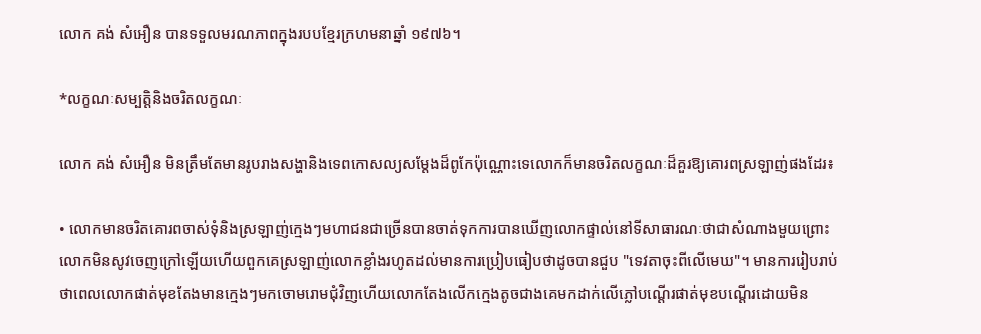លោក គង់ សំអឿន បានទទួលមរណភាពក្នុងរបបខ្មែរក្រហមនាឆ្នាំ ១៩៧៦។

*លក្ខណៈសម្បត្តិនិងចរិតលក្ខណៈ

លោក គង់ សំអឿន មិនត្រឹមតែមានរូបរាងសង្ហានិងទេពកោសល្យសម្តែងដ៏ពូកែប៉ុណ្ណោះទេលោកក៏មានចរិតលក្ខណៈដ៏គួរឱ្យគោរពស្រឡាញ់ផងដែរ៖

• លោកមានចរិតគោរពចាស់ទុំនិងស្រឡាញ់ក្មេងៗមហាជនជាច្រើនបានចាត់ទុកការបានឃើញលោកផ្ទាល់នៅទីសាធារណៈថាជាសំណាងមួយព្រោះលោកមិនសូវចេញក្រៅឡើយហើយពួកគេស្រឡាញ់លោកខ្លាំងរហូតដល់មានការប្រៀបធៀបថាដូចបានជួប "ទេវតាចុះពីលើមេឃ"។ មានការរៀបរាប់ថាពេលលោកផាត់មុខតែងមានក្មេងៗមកចោមរោមជុំវិញហើយលោកតែងលើកក្មេងតូចជាងគេមកដាក់លើភ្លៅបណ្តើរផាត់មុខបណ្តើរដោយមិន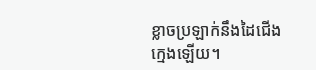ខ្លាចប្រឡាក់នឹងដៃជើងក្មេងឡើយ។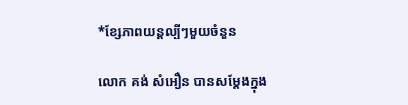*ខ្សែភាពយន្តល្បីៗមួយចំនួន

លោក គង់ សំអឿន បានសម្តែងក្នុង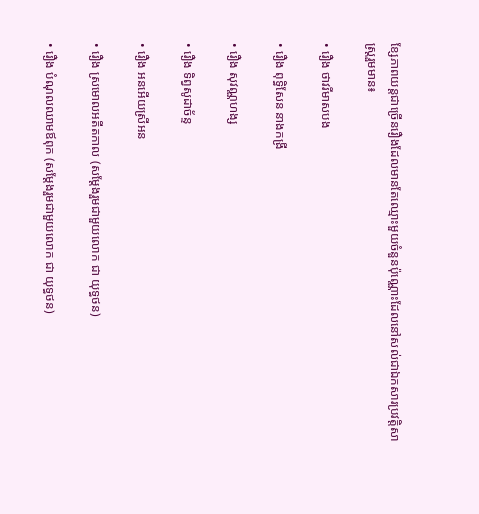ខ្សែភាពយន្តជាច្រើនរឿងដែលមានតែឈ្មោះមួយចំនួនប៉ុណ្ណោះដែលនៅសល់ជាឯកសារប្រវត្តិសាស្ត្ររួមមាន៖

• រឿង ថាវរីមាសបង

• រឿង ពុទ្ធិសែន នាងកង្រី

• រឿង សុវណ្ណហង្ស

• រឿង ទិព្វសូដាច័ន្ទ

• រឿង អនអើយស្រីអន

• រឿង ស្រមោលអតីតកាល (សម្តែងរួមជាមួយលោក ជា យុទ្ធថន)

• រឿង បំណុលឈាមឪពុក (សម្តែងរួមជាមួយលោក ជា យុទ្ធថន)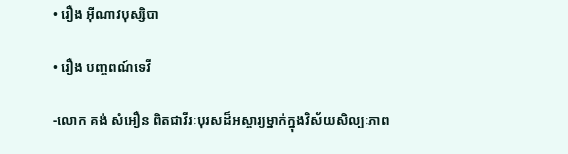• រឿង អ៊ីណាវបុស្សិបា

• រឿង បញ្ចពណ៍ទេវី

-លោក គង់ សំអឿន ពិតជាវីរៈបុរសដ៏អស្ចារ្យម្នាក់ក្នុងវិស័យសិល្បៈភាព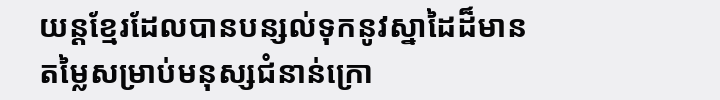យន្តខ្មែរដែលបានបន្សល់ទុកនូវស្នាដៃដ៏មានតម្លៃសម្រាប់មនុស្សជំនាន់ក្រោ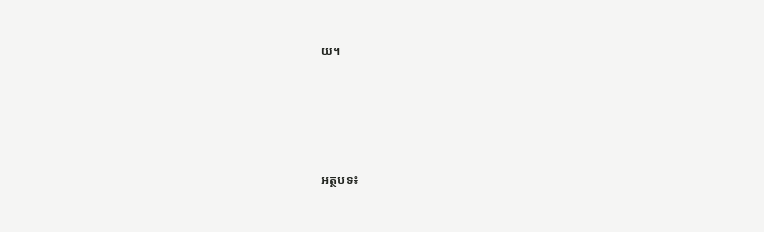យ។





អត្ថបទ៖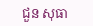ជួន សុធា